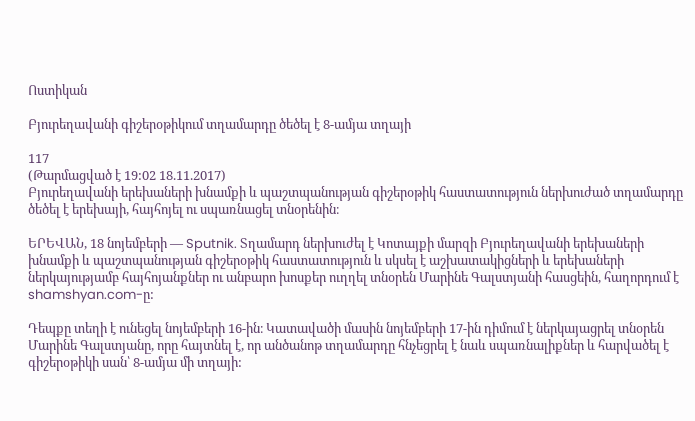Ոստիկան

Բյուրեղավանի գիշերօթիկում տղամարդը ծեծել է 8-ամյա տղայի

117
(Թարմացված է 19:02 18.11.2017)
Բյուրեղավանի երեխաների խնամքի և պաշտպանության գիշերօթիկ հաստատություն ներխուժած տղամարդը ծեծել է երեխայի, հայհոյել ու սպառնացել տնօրենին։

ԵՐԵՎԱՆ, 18 նոյեմբերի — Sputnik. Տղամարդ ներխուժել է Կոտայքի մարզի Բյուրեղավանի երեխաների խնամքի և պաշտպանության գիշերօթիկ հաստատություն և սկսել է աշխատակիցների և երեխաների ներկայությամբ հայհոյանքներ ու անբարո խոսքեր ուղղել տնօրեն Մարինե Գալստյանի հասցեին, հաղորդում է shamshyan.com-ը:

Դեպքը տեղի է ունեցել նոյեմբերի 16-ին։ Կատավածի մասին նոյեմբերի 17-ին դիմում է ներկայացրել տնօրեն Մարինե Գալստյանը, որը հայտնել է, որ անծանոթ տղամարդը հնչեցրել է նաև սպառնալիքներ և հարվածել է գիշերօթիկի սան՝ 8-ամյա մի տղայի: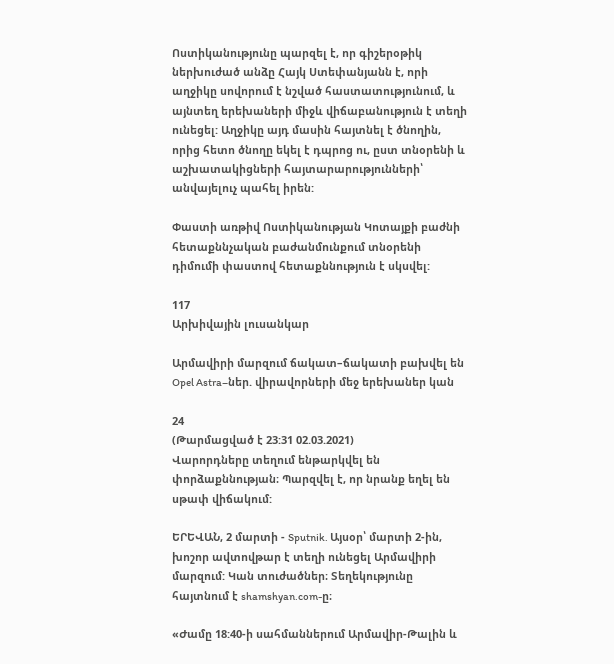Ոստիկանությունը պարզել է, որ գիշերօթիկ ներխուժած անձը Հայկ Ստեփանյանն է, որի աղջիկը սովորում է նշված հաստատությունում, և այնտեղ երեխաների միջև վիճաբանություն է տեղի ունեցել: Աղջիկը այդ մասին հայտնել է ծնողին, որից հետո ծնողը եկել է դպրոց ու, ըստ տնօրենի և աշխատակիցների հայտարարությունների՝ անվայելուչ պահել իրեն:

Փաստի առթիվ Ոստիկանության Կոտայքի բաժնի հետաքննչական բաժանմունքում տնօրենի դիմումի փաստով հետաքննություն է սկսվել:

117
Արխիվային լուսանկար

Արմավիրի մարզում ճակատ–ճակատի բախվել են Opel Astra–ներ. վիրավորների մեջ երեխաներ կան

24
(Թարմացված է 23:31 02.03.2021)
Վարորդները տեղում ենթարկվել են փորձաքննության։ Պարզվել է, որ նրանք եղել են սթափ վիճակում:

ԵՐԵՎԱՆ, 2 մարտի - Sputnik. Այսօր՝ մարտի 2-ին, խոշոր ավտովթար է տեղի ունեցել Արմավիրի մարզում: Կան տուժածներ։ Տեղեկությունը հայտնում է shamshyan.com-ը։

«Ժամը 18:40-ի սահմաններում Արմավիր-Թալին և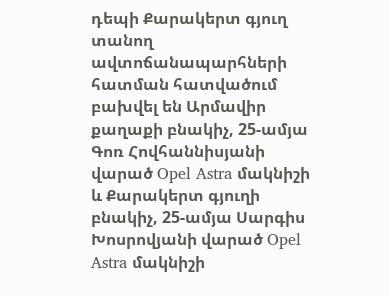դեպի Քարակերտ գյուղ տանող ավտոճանապարհների հատման հատվածում  բախվել են Արմավիր քաղաքի բնակիչ, 25-ամյա Գոռ Հովհաննիսյանի վարած Opel Astra մակնիշի և Քարակերտ գյուղի բնակիչ, 25-ամյա Սարգիս Խոսրովյանի վարած Opel Astra մակնիշի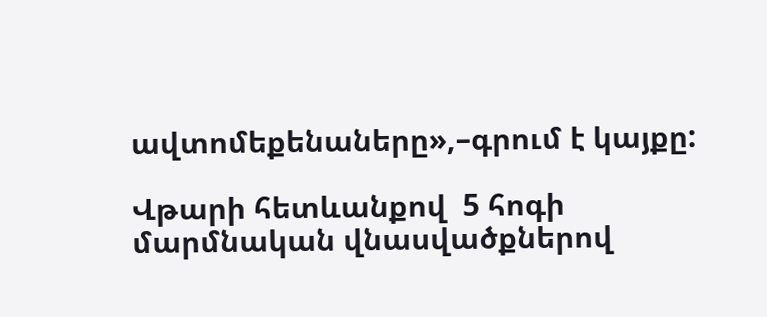ավտոմեքենաները»,–գրում է կայքը:

Վթարի հետևանքով  5 հոգի մարմնական վնասվածքներով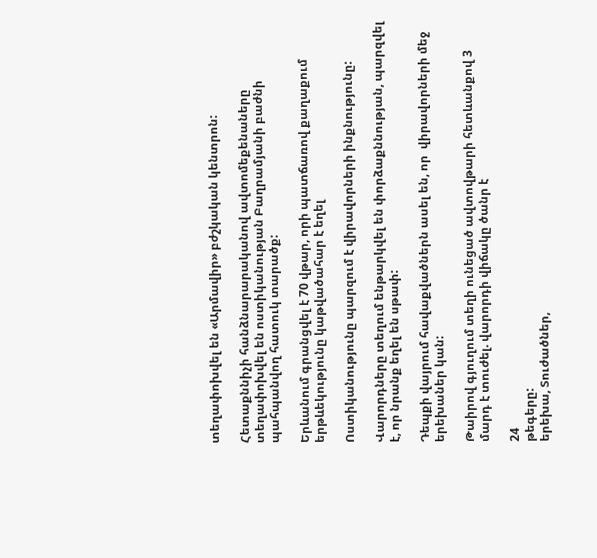տեղափոխվել են «Արմավիր» բժշկական կենտրոն:

Հետաքննիչի հանձնարարականով ավտոմեքենաները տեղափոխվել են ոստիկանության Բաղրամյանի բաժնի պահպանվող հատուկ տարածք:

Երևանում գրանցվել է 70 վթար, որի պատճառով քաղաքում երթևեկությունը կաթվածահար է եղել

Ոստիկանությունը պարզում է վիրավորների ինքնությունը:

Վարորդները տեղում ենթարկվել են փորձաքննության, պարզվել է, որ նրանք եղել են սթափ:

Դեպքի վայրում հավաքվածներն ասել են, որ  վիրավորների մեջ երեխաներ կան:

Թաիրով գյուղում տեղի ունեցած ավտովթարի հետևանքով 3 մարդ է տուժել. վարորդի վիճակը ծանր է

24
թեգերը:
երեխա, Տուժածներ,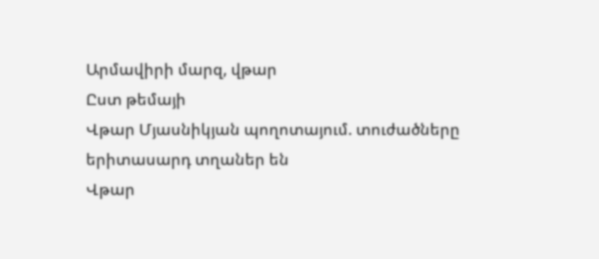Արմավիրի մարզ, վթար
Ըստ թեմայի
Վթար Մյասնիկյան պողոտայում. տուժածները երիտասարդ տղաներ են
Վթար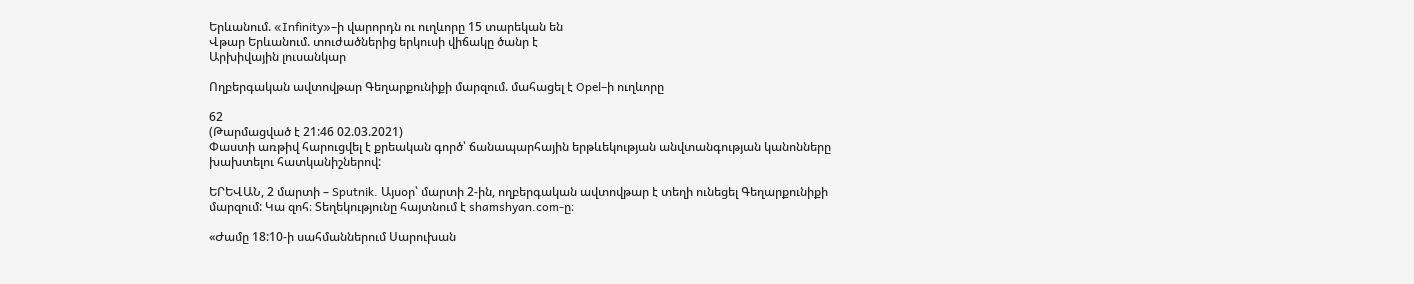Երևանում. «Infinity»–ի վարորդն ու ուղևորը 15 տարեկան են
Վթար Երևանում. տուժածներից երկուսի վիճակը ծանր է
Արխիվային լուսանկար

Ողբերգական ավտովթար Գեղարքունիքի մարզում. մահացել է Opel–ի ուղևորը

62
(Թարմացված է 21:46 02.03.2021)
Փաստի առթիվ հարուցվել է քրեական գործ՝ ճանապարհային երթևեկության անվտանգության կանոնները խախտելու հատկանիշներով:

ԵՐԵՎԱՆ, 2 մարտի – Sputnik. Այսօր՝ մարտի 2-ին, ողբերգական ավտովթար է տեղի ունեցել Գեղարքունիքի մարզում: Կա զոհ։ Տեղեկությունը հայտնում է shamshyan.com-ը։

«Ժամը 18:10-ի սահմաններում Սարուխան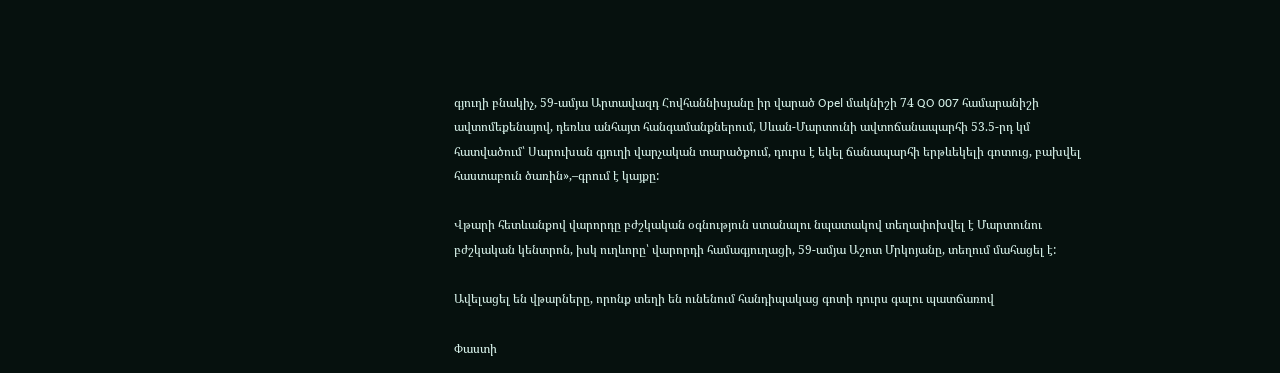գյուղի բնակիչ, 59-ամյա Արտավազդ Հովհաննիսյանը իր վարած Opel մակնիշի 74 QO 007 համարանիշի ավտոմեքենայով, դեռևս անհայտ հանգամանքներում, Սևան-Մարտունի ավտոճանապարհի 53.5-րդ կմ հատվածում՝ Սարուխան գյուղի վարչական տարածքում, դուրս է եկել ճանապարհի երթևեկելի գոտուց, բախվել հաստաբուն ծառին»,–գրում է կայքը:

Վթարի հետևանքով վարորդը բժշկական օգնություն ստանալու նպատակով տեղափոխվել է Մարտունու բժշկական կենտրոն, իսկ ուղևորը՝ վարորդի համագյուղացի, 59-ամյա Աշոտ Մրկոյանը, տեղում մահացել է:

Ավելացել են վթարները, որոնք տեղի են ունենում հանդիպակաց գոտի դուրս գալու պատճառով

Փաստի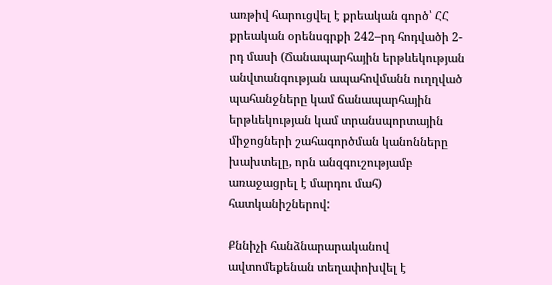առթիվ հարուցվել է քրեական գործ՝ ՀՀ քրեական օրենսգրքի 242–րդ հոդվածի 2-րդ մասի (Ճանապարհային երթևեկության անվտանգության ապահովմանն ուղղված պահանջները կամ ճանապարհային երթևեկության կամ տրանսպորտային միջոցների շահագործման կանոնները խախտելը, որն անզգուշությամբ առաջացրել է մարդու մահ) հատկանիշներով:

Քննիչի հանձնարարականով ավտոմեքենան տեղափոխվել է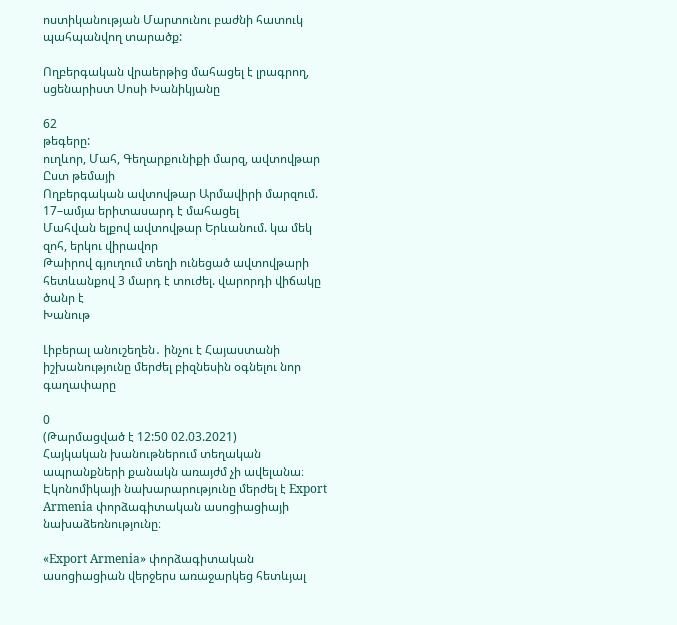ոստիկանության Մարտունու բաժնի հատուկ պահպանվող տարածք:

Ողբերգական վրաերթից մահացել է լրագրող, սցենարիստ Սոսի Խանիկյանը

62
թեգերը:
ուղևոր, Մահ, Գեղարքունիքի մարզ, ավտովթար
Ըստ թեմայի
Ողբերգական ավտովթար Արմավիրի մարզում. 17–ամյա երիտասարդ է մահացել
Մահվան ելքով ավտովթար Երևանում. կա մեկ զոհ, երկու վիրավոր
Թաիրով գյուղում տեղի ունեցած ավտովթարի հետևանքով 3 մարդ է տուժել. վարորդի վիճակը ծանր է
Խանութ

Լիբերալ անուշեղեն․ ինչու է Հայաստանի իշխանությունը մերժել բիզնեսին օգնելու նոր գաղափարը

0
(Թարմացված է 12:50 02.03.2021)
Հայկական խանութներում տեղական ապրանքների քանակն առայժմ չի ավելանա։ Էկոնոմիկայի նախարարությունը մերժել է Export Armenia փորձագիտական ասոցիացիայի նախաձեռնությունը։

«Export Armenia» փորձագիտական ասոցիացիան վերջերս առաջարկեց հետևյալ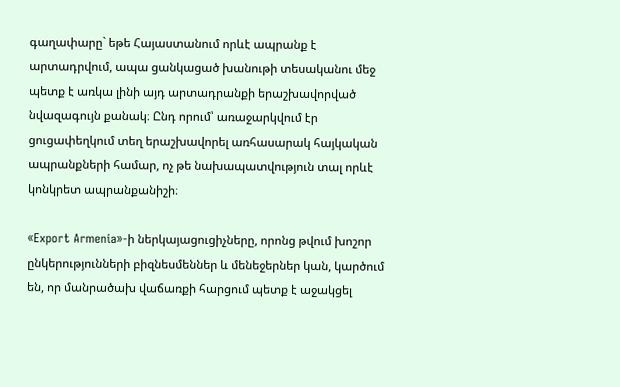գաղափարը` եթե Հայաստանում որևէ ապրանք է արտադրվում, ապա ցանկացած խանութի տեսականու մեջ պետք է առկա լինի այդ արտադրանքի երաշխավորված նվազագույն քանակ։ Ընդ որում՝ առաջարկվում էր ցուցափեղկում տեղ երաշխավորել առհասարակ հայկական ապրանքների համար, ոչ թե նախապատվություն տալ որևէ կոնկրետ ապրանքանիշի։

«Export Armenia»-ի ներկայացուցիչները, որոնց թվում խոշոր ընկերությունների բիզնեսմեններ և մենեջերներ կան, կարծում են, որ մանրածախ վաճառքի հարցում պետք է աջակցել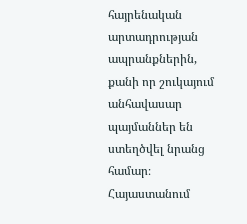հայրենական արտադրության ապրանքներին, քանի որ շուկայում անհավասար պայմաններ են ստեղծվել նրանց համար։ Հայաստանում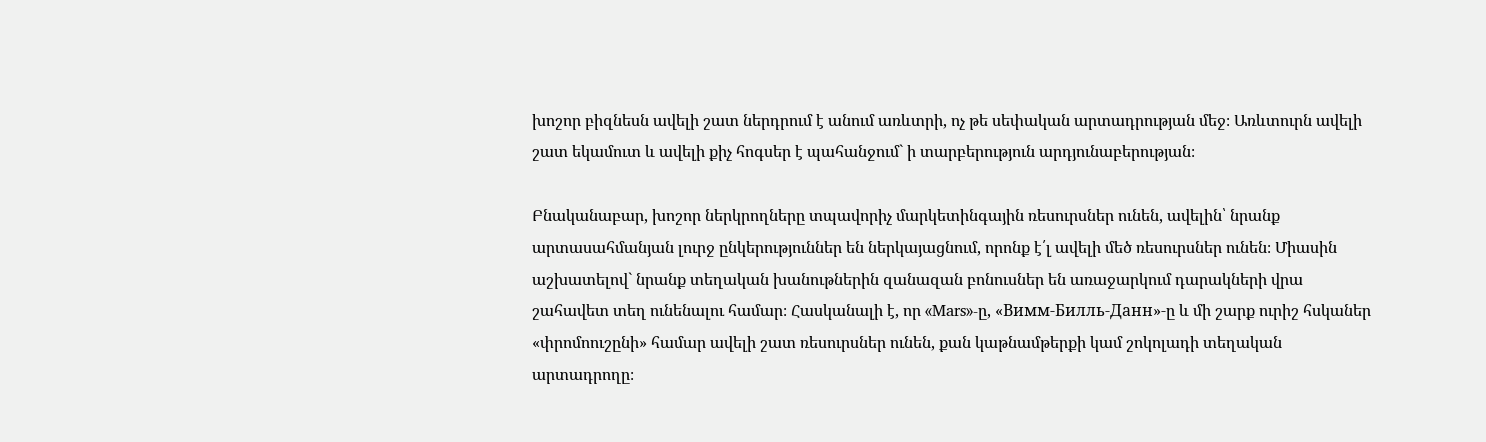խոշոր բիզնեսն ավելի շատ ներդրում է անում առևտրի, ոչ թե սեփական արտադրության մեջ։ Առևտուրն ավելի շատ եկամուտ և ավելի քիչ հոգսեր է պահանջում` ի տարբերություն արդյունաբերության։

Բնականաբար, խոշոր ներկրողները տպավորիչ մարկետինգային ռեսուրսներ ունեն, ավելին՝ նրանք արտասահմանյան լուրջ ընկերություններ են ներկայացնում, որոնք է՛լ ավելի մեծ ռեսուրսներ ունեն։ Միասին աշխատելով` նրանք տեղական խանութներին զանազան բոնուսներ են առաջարկում դարակների վրա շահավետ տեղ ունենալու համար։ Հասկանալի է, որ «Mars»-ը, «Вимм-Билль-Данн»-ը և մի շարք ուրիշ հսկաներ «փրոմոուշընի» համար ավելի շատ ռեսուրսներ ունեն, քան կաթնամթերքի կամ շոկոլադի տեղական արտադրողը։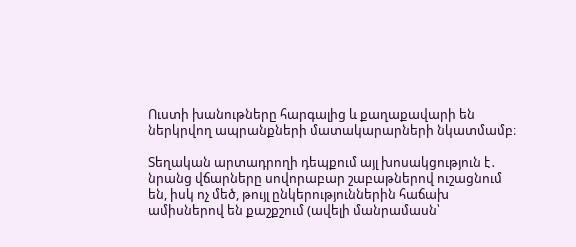Ուստի խանութները հարգալից և քաղաքավարի են ներկրվող ապրանքների մատակարարների նկատմամբ։

Տեղական արտադրողի դեպքում այլ խոսակցություն է․ նրանց վճարները սովորաբար շաբաթներով ուշացնում են, իսկ ոչ մեծ, թույլ ընկերություններին հաճախ ամիսներով են քաշքշում (ավելի մանրամասն՝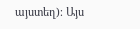այստեղ)։ Այս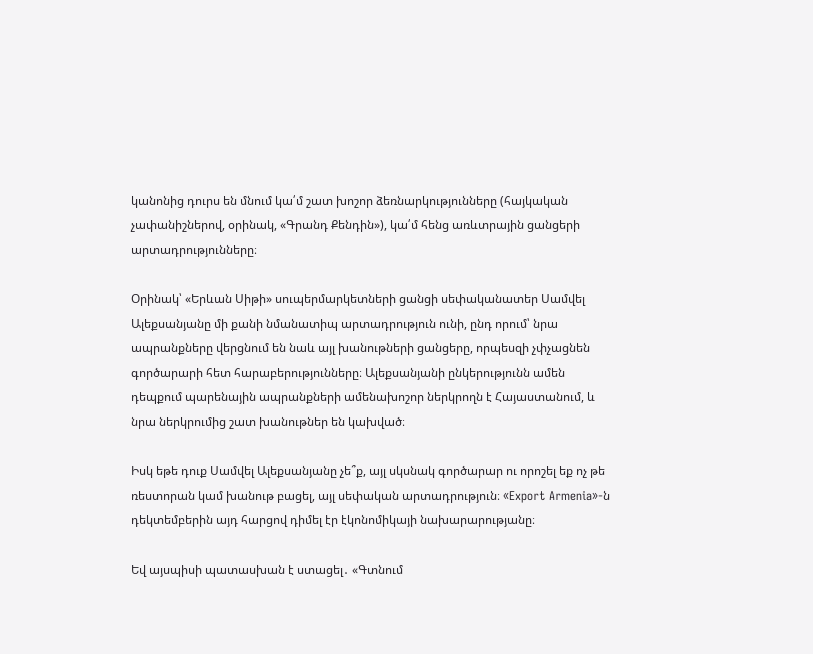կանոնից դուրս են մնում կա՛մ շատ խոշոր ձեռնարկությունները (հայկական չափանիշներով, օրինակ, «Գրանդ Քենդին»), կա՛մ հենց առևտրային ցանցերի արտադրությունները։

Օրինակ՝ «Երևան Սիթի» սուպերմարկետների ցանցի սեփականատեր Սամվել Ալեքսանյանը մի քանի նմանատիպ արտադրություն ունի, ընդ որում՝ նրա ապրանքները վերցնում են նաև այլ խանութների ցանցերը, որպեսզի չփչացնեն գործարարի հետ հարաբերությունները։ Ալեքսանյանի ընկերությունն ամեն դեպքում պարենային ապրանքների ամենախոշոր ներկրողն է Հայաստանում, և նրա ներկրումից շատ խանութներ են կախված։

Իսկ եթե դուք Սամվել Ալեքսանյանը չե՞ք, այլ սկսնակ գործարար ու որոշել եք ոչ թե ռեստորան կամ խանութ բացել, այլ սեփական արտադրություն։ «Export Armenia»-ն դեկտեմբերին այդ հարցով դիմել էր էկոնոմիկայի նախարարությանը։

Եվ այսպիսի պատասխան է ստացել․ «Գտնում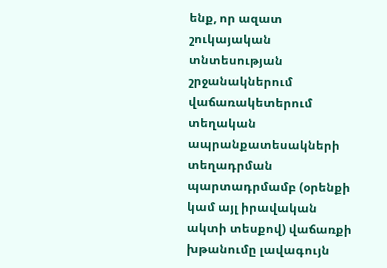ենք, որ ազատ շուկայական տնտեսության շրջանակներում վաճառակետերում տեղական ապրանքատեսակների տեղադրման պարտադրմամբ (օրենքի կամ այլ իրավական ակտի տեսքով) վաճառքի խթանումը լավագույն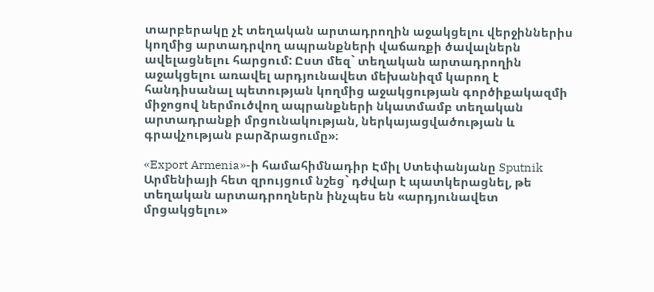տարբերակը չէ տեղական արտադրողին աջակցելու վերջիններիս կողմից արտադրվող ապրանքների վաճառքի ծավալներն ավելացնելու հարցում: Ըստ մեզ` տեղական արտադրողին աջակցելու առավել արդյունավետ մեխանիզմ կարող է հանդիսանալ պետության կողմից աջակցության գործիքակազմի միջոցով ներմուծվող ապրանքների նկատմամբ տեղական արտադրանքի մրցունակության, ներկայացվածության և գրավչության բարձրացումը»։

«Export Armenia»-ի համահիմնադիր Էմիլ Ստեփանյանը Sputnik Արմենիայի հետ զրույցում նշեց` դժվար է պատկերացնել, թե տեղական արտադրողներն ինչպես են «արդյունավետ մրցակցելու»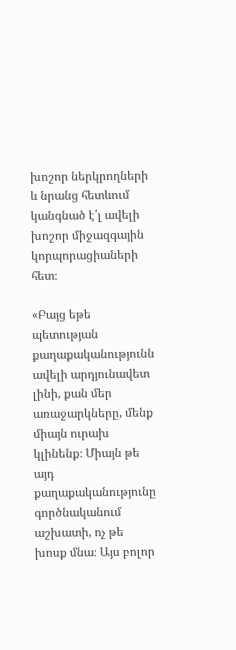խոշոր ներկրողների և նրանց հետևում կանգնած է՛լ ավելի խոշոր միջազգային կորպորացիաների հետ։

«Բայց եթե պետության քաղաքականությունն ավելի արդյունավետ լինի, քան մեր առաջարկները, մենք միայն ուրախ կլինենք։ Միայն թե այդ քաղաքականությունը գործնականում աշխատի, ոչ թե խոսք մնա։ Այս բոլոր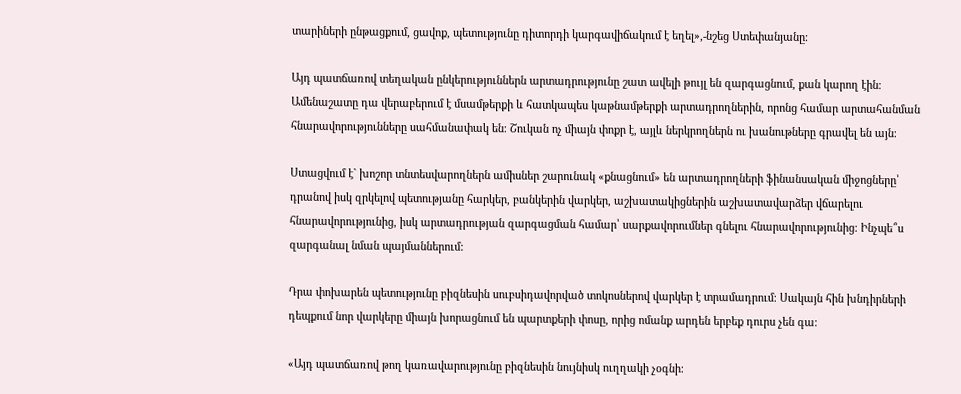տարիների ընթացքում, ցավոք, պետությունը դիտորդի կարգավիճակում է եղել»,-նշեց Ստեփանյանը։

Այդ պատճառով տեղական ընկերություններն արտադրությունը շատ ավելի թույլ են զարգացնում, քան կարող էին։ Ամենաշատը դա վերաբերում է մսամթերքի և հատկապես կաթնամթերքի արտադրողներին, որոնց համար արտահանման հնարավորությունները սահմանափակ են։ Շուկան ոչ միայն փոքր է, այլև ներկրողներն ու խանութները գրավել են այն։

Ստացվում է` խոշոր տնտեսվարողներն ամիսներ շարունակ «քնացնում» են արտադրողների ֆինանսական միջոցները՝ դրանով իսկ զրկելով պետությանը հարկեր, բանկերին վարկեր, աշխատակիցներին աշխատավարձեր վճարելու հնարավորությունից, իսկ արտադրության զարգացման համար՝ սարքավորումներ գնելու հնարավորությունից։ Ինչպե՞ս զարգանալ նման պայմաններում:

Դրա փոխարեն պետությունը բիզնեսին սուբսիդավորված տոկոսներով վարկեր է տրամադրում։ Սակայն հին խնդիրների դեպքում նոր վարկերը միայն խորացնում են պարտքերի փոսը, որից ոմանք արդեն երբեք դուրս չեն գա։

«Այդ պատճառով թող կառավարությունը բիզնեսին նույնիսկ ուղղակի չօգնի։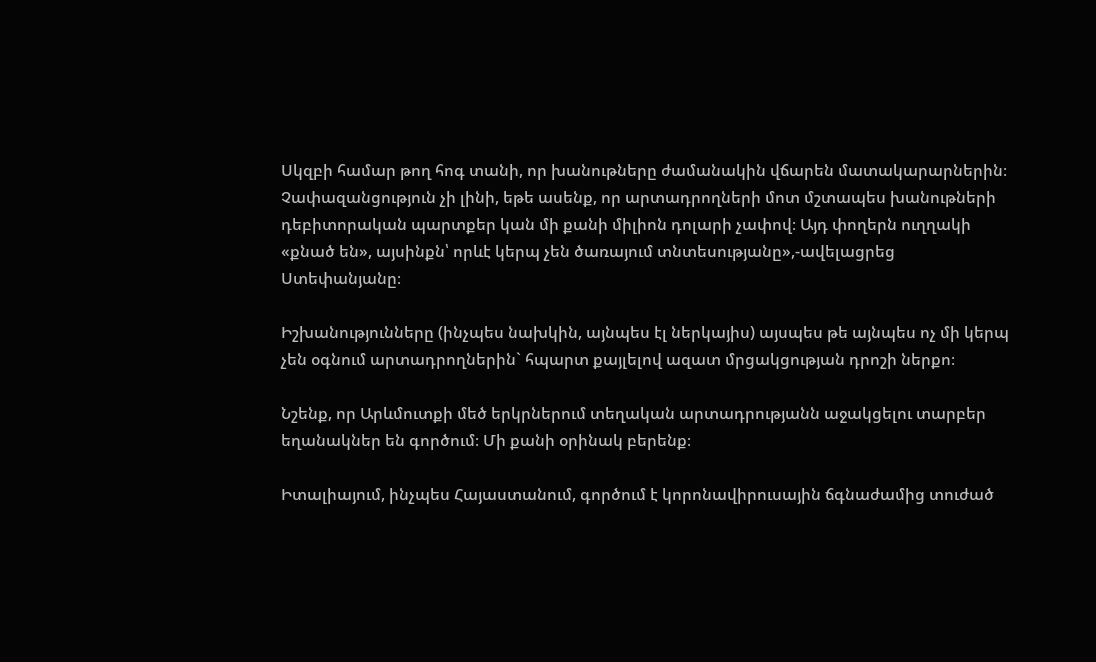Սկզբի համար թող հոգ տանի, որ խանութները ժամանակին վճարեն մատակարարներին։ Չափազանցություն չի լինի, եթե ասենք, որ արտադրողների մոտ մշտապես խանութների դեբիտորական պարտքեր կան մի քանի միլիոն դոլարի չափով։ Այդ փողերն ուղղակի «քնած են», այսինքն՝ որևէ կերպ չեն ծառայում տնտեսությանը»,-ավելացրեց Ստեփանյանը։

Իշխանությունները (ինչպես նախկին, այնպես էլ ներկայիս) այսպես թե այնպես ոչ մի կերպ չեն օգնում արտադրողներին` հպարտ քայլելով ազատ մրցակցության դրոշի ներքո։

Նշենք, որ Արևմուտքի մեծ երկրներում տեղական արտադրությանն աջակցելու տարբեր եղանակներ են գործում։ Մի քանի օրինակ բերենք։

Իտալիայում, ինչպես Հայաստանում, գործում է կորոնավիրուսային ճգնաժամից տուժած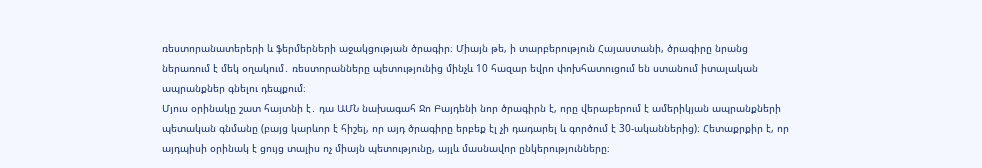ռեստորանատերերի և ֆերմերների աջակցության ծրագիր։ Միայն թե, ի տարբերություն Հայաստանի, ծրագիրը նրանց ներառում է մեկ օղակում․ ռեստորանները պետությունից մինչև 10 հազար եվրո փոխհատուցում են ստանում իտալական ապրանքներ գնելու դեպքում։
Մյուս օրինակը շատ հայտնի է․ դա ԱՄՆ նախագահ Ջո Բայդենի նոր ծրագիրն է, որը վերաբերում է ամերիկյան ապրանքների պետական գնմանը (բայց կարևոր է հիշել, որ այդ ծրագիրը երբեք էլ չի դադարել և գործում է 30-ականներից)։ Հետաքրքիր է, որ այդպիսի օրինակ է ցույց տալիս ոչ միայն պետությունը, այլև մասնավոր ընկերությունները։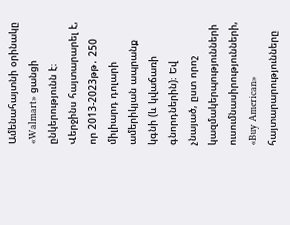Ամենահայտնի օրինակը «Walmart» ցանցի ընկերությունն է։ Վերջինս հայտարարել է, որ 2013-2023թթ․ 250 միլիարդ դոլարի ամերիկյան ապրանք կգնի (և կվաճառի գնորդներին)։ Եվ չնայած, ըստ որոշ կազմակերպությունների ուսումնասիրությունների, «Buy American» հայտարարությունները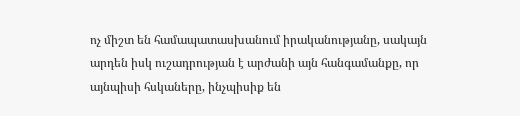ոչ միշտ են համապատասխանում իրականությանը, սակայն արդեն իսկ ուշադրության է արժանի այն հանգամանքը, որ այնպիսի հսկաները, ինչպիսիք են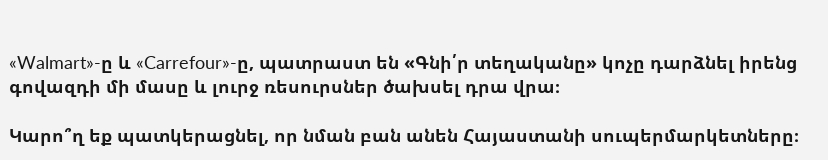«Walmart»-ը և «Carrefour»-ը, պատրաստ են «Գնի՛ր տեղականը» կոչը դարձնել իրենց գովազդի մի մասը և լուրջ ռեսուրսներ ծախսել դրա վրա։

Կարո՞ղ եք պատկերացնել, որ նման բան անեն Հայաստանի սուպերմարկետները։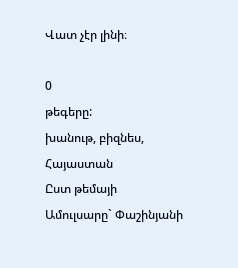Վատ չէր լինի։

0
թեգերը:
խանութ, բիզնես, Հայաստան
Ըստ թեմայի
Ամուլսարը` Փաշինյանի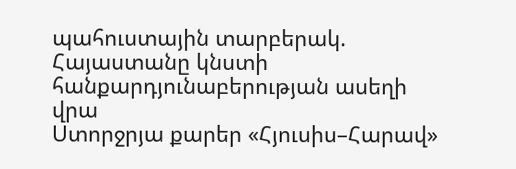պահուստային տարբերակ. Հայաստանը կնստի հանքարդյունաբերության ասեղի վրա
Ստորջրյա քարեր «Հյուսիս–Հարավ»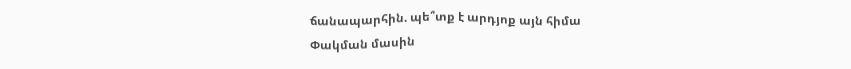ճանապարհին. պե՞տք է արդյոք այն հիմա
Փակման մասին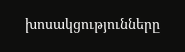խոսակցությունները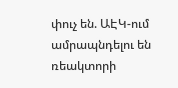փուչ են. ԱԷԿ-ում ամրապնդելու են ռեակտորի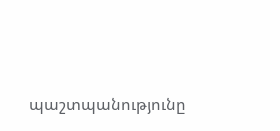պաշտպանությունը